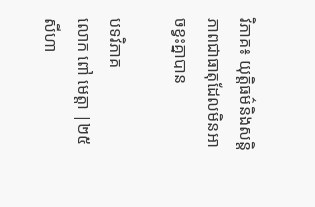វិភាគ៖ យុត្តិធម៌និងសន្តិភាពជាធាតុដែលមិនអាចខ្វះគ្នាបាន

បទវិភាគ
លោក ពៅ មេត្តា |២៥ សីហា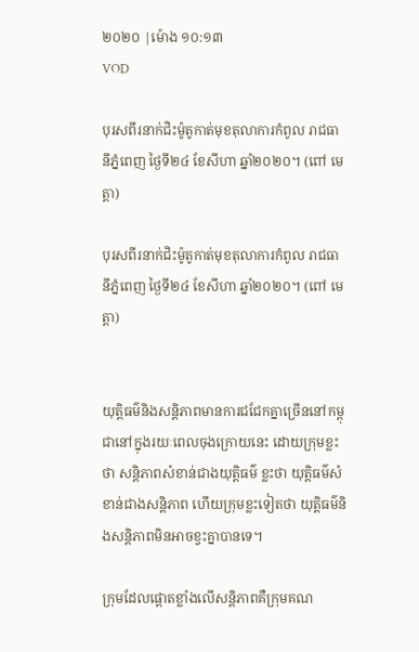២០២០ |ម៉ោង ១០:១៣
VOD

បុរសពីរនាក់ជិះម៉ូតូកាត់មុខតុលាការកំពូល រាជធានីភ្នំពេញ ថ្ងៃទី២៤ ខែសីហា ឆ្នាំ២០២០។ (ពៅ មេត្តា)

បុរសពីរនាក់ជិះម៉ូតូកាត់មុខតុលាការកំពូល រាជធានីភ្នំពេញ ថ្ងៃទី២៤ ខែសីហា ឆ្នាំ២០២០។ (ពៅ មេត្តា)


យុត្តិធម៌និងសន្តិភាពមានការជជែកគ្នាច្រើននៅកម្ពុជានៅក្នុងរយៈពេលចុងក្រោយនេះ ដោយក្រុមខ្លះថា សន្តិភាពសំខាន់ជាងយុត្តិធម៌ ខ្លះថា យុត្តិធម៌សំខាន់ជាងសន្តិភាព ហើយក្រុមខ្លះទៀតថា យុត្តិធម៌និងសន្តិភាពមិនអាចខ្វះគ្នាបានទេ។

ក្រុមដែលផ្តោតខ្លាំងលើសន្តិភាពគឺក្រុមគណ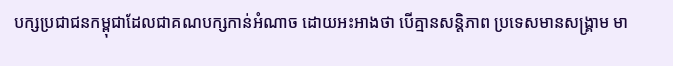បក្សប្រជាជនកម្ពុជាដែលជាគណបក្សកាន់អំណាច ដោយអះអាងថា បើគ្មានសន្តិភាព ប្រទេសមានសង្គ្រាម មា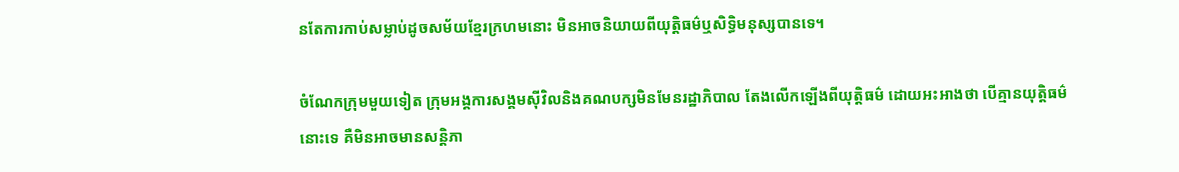នតែការកាប់សម្លាប់ដូចសម័យខ្មែរក្រហមនោះ មិនអាចនិយាយពីយុត្តិធម៌ឬសិទ្ធិមនុស្សបានទេ។

ចំណែកក្រុមមួយទៀត ក្រុមអង្គការសង្គមស៊ីវិលនិងគណបក្សមិនមែនរដ្ឋាភិបាល តែងលើកឡើងពីយុត្តិធម៌ ដោយអះអាងថា បើគ្មានយុត្តិធម៌នោះទេ គឺមិនអាចមានសន្តិភា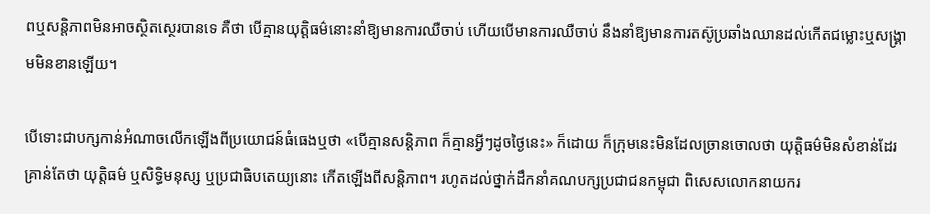ពឬសន្តិភាពមិនអាចស្ថិតស្ថេរបានទេ គឺថា បើគ្មានយុត្តិធម៌នោះនាំឱ្យមានការឈឺចាប់ ហើយបើមានការឈឺចាប់ នឹងនាំឱ្យមានការតស៊ូប្រឆាំងឈានដល់កើតជម្លោះឬសង្គ្រាមមិនខានឡើយ។

បើទោះជាបក្សកាន់អំណាចលើកឡើងពីប្រយោជន៍ធំធេងឬថា «បើគ្មានសន្តិភាព ក៏គ្មានអ្វីៗដូចថ្ងៃនេះ» ក៏ដោយ ក៏ក្រុមនេះមិនដែលច្រានចោលថា យុត្តិធម៌មិនសំខាន់ដែរ គ្រាន់តែថា យុត្តិធម៌ ឬសិទ្ធិមនុស្ស ឬប្រជាធិបតេយ្យនោះ កើតឡើងពីសន្តិភាព។ រហូតដល់ថ្នាក់ដឹកនាំគណបក្សប្រជាជនកម្ពុជា ពិសេសលោកនាយករ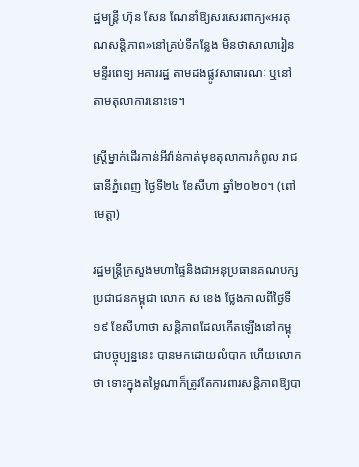ដ្ឋមន្ត្រី ហ៊ុន សែន ណែនាំឱ្យសរសេរពាក្យ«អរគុណសន្តិភាព»នៅគ្រប់ទីកន្លែង មិនថាសាលារៀន មន្ទីរពេទ្យ អគាររដ្ឋ តាមដងផ្លូវសាធារណៈ ឬនៅតាមតុលាការនោះទេ។

ស្ត្រីម្នាក់ដើរកាន់អីវ៉ាន់កាត់មុខតុលាការកំពូល រាជធានីភ្នំពេញ ថ្ងៃទី២៤ ខែសីហា ឆ្នាំ២០២០។ (ពៅ មេត្តា)

រដ្ឋមន្ត្រីក្រសួងមហាផ្ទៃនិងជាអនុប្រធានគណបក្សប្រជាជនកម្ពុជា លោក ស ខេង ថ្លែងកាលពីថ្ងៃទី១៩ ខែសីហាថា សន្តិភាពដែលកើតឡើងនៅកម្ពុជាបច្ចុប្បន្ននេះ បានមកដោយលំបាក ហើយលោកថា ទោះក្នុងតម្លៃណាក៏ត្រូវតែការពារសន្តិភាពឱ្យបា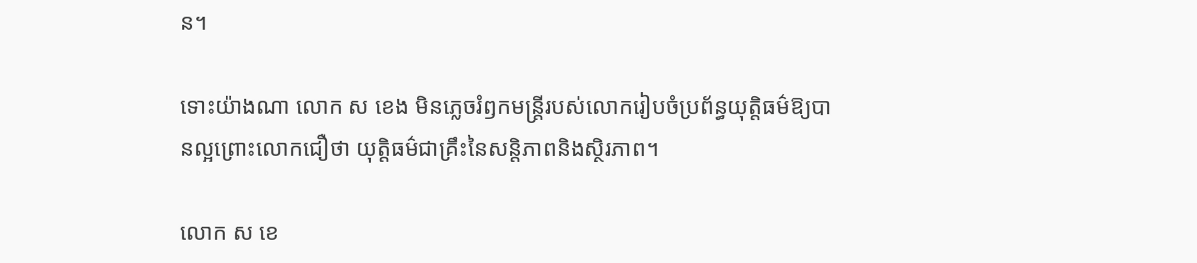ន។

ទោះយ៉ាងណា លោក ស ខេង មិនភ្លេចរំឭកមន្ត្រីរបស់លោករៀបចំប្រព័ន្ធយុត្តិធម៌ឱ្យបានល្អព្រោះលោកជឿថា យុត្តិធម៌ជាគ្រឹះនៃសន្តិភាពនិងស្ថិរភាព។

លោក ស ខេ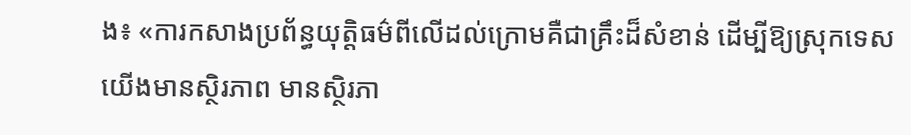ង៖ «ការកសាងប្រព័ន្ធយុត្តិធម៌ពីលើដល់ក្រោមគឺជាគ្រឹះដ៏សំខាន់ ដើម្បីឱ្យស្រុកទេសយើងមានស្ថិរភាព មានស្ថិរភា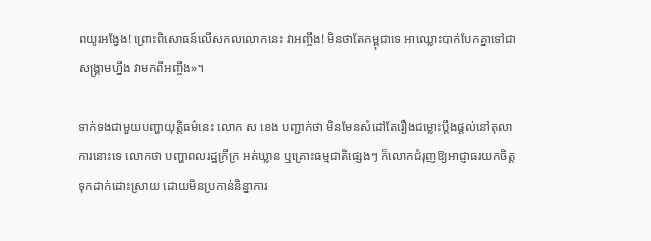ពយូរអង្វែង! ព្រោះពិសោធន៍លើសកលលោកនេះ វាអញ្ចឹង! មិនថាតែកម្ពុជាទេ អាឈ្លោះបាក់បែកគ្នាទៅជាសង្គ្រាមហ្នឹង វាមកពីអញ្ចឹង»។

ទាក់ទងជាមួយបញ្ហាយុត្តិធម៌នេះ លោក ស ខេង បញ្ជាក់ថា មិនមែនសំដៅតែរឿងជម្លោះប្តឹងផ្តល់នៅតុលាការនោះទេ លោកថា បញ្ហាពលរដ្ឋក្រីក្រ អត់ឃ្លាន ឬគ្រោះធម្មជាតិផ្សេងៗ ក៏លោកជំរុញឱ្យអាជ្ញាធរយកចិត្តទុកដាក់ដោះស្រាយ ដោយមិនប្រកាន់និន្នាការ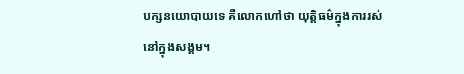បក្សនយោបាយទេ គឺលោកហៅថា យុត្តិធម៌ក្នុងការរស់នៅក្នុងសង្គម។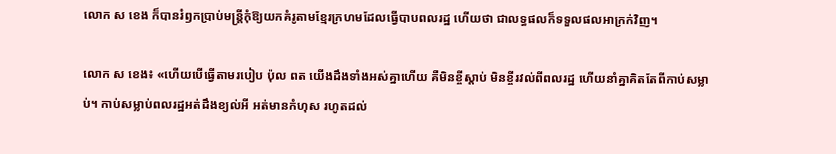លោក ស ខេង ក៏បានរំឭកប្រាប់មន្ត្រីកុំឱ្យយកគំរូតាមខ្មែរក្រហមដែលធ្វើបាបពលរដ្ឋ ហើយថា ជាលទ្ធផលក៏ទទួលផលអាក្រក់វិញ។

លោក ស ខេង៖ «ហើយបើធ្វើតាមរបៀប ប៉ុល ពត យើងដឹងទាំងអស់គ្នាហើយ គឺមិនខ្ចីស្តាប់ មិនខ្ចីរវល់ពីពលរដ្ឋ ហើយនាំគ្នាគិតតែពីកាប់សម្លាប់។ កាប់សម្លាប់ពលរដ្ឋអត់ដឹងខ្យល់អី អត់មានកំហុស រហូតដល់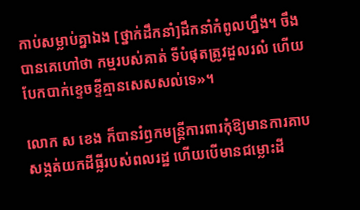កាប់សម្លាប់គ្នាឯង [ថ្នាក់ដឹកនាំ]ដឹកនាំកំពូលហ្នឹង។ ចឹងបានគេហៅថា កម្មរបស់គាត់ ទីបំផុតត្រូវដួលរលំ ហើយបែកបាក់ខ្ទេចខ្ទីគ្មានសេសសល់ទេ»។

លោក ស ខេង ក៏បានរំឭកមន្ត្រីការពារកុំឱ្យមានការគាបសង្កត់យកដីធ្លីរបស់ពលរដ្ឋ ហើយបើមានជម្លោះដី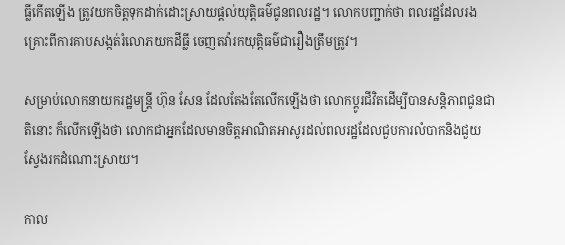ធ្លីកើតឡើង ត្រូវយកចិត្តទុកដាក់ដោះស្រាយផ្តល់យុត្តិធម៌ជូនពលរដ្ឋ។ លោកបញ្ជាក់ថា ពលរដ្ឋដែលរងគ្រោះពីការគាបសង្កត់រំលោភយកដីធ្លី ចេញតវ៉ារកយុត្តិធម៌ជារឿងត្រឹមត្រូវ។

សម្រាប់លោកនាយករដ្ឋមន្ត្រី ហ៊ុន សែន ដែលតែងតែលើកឡើងថា លោកប្តូរជីវិតដើម្បីបានសន្តិភាពជូនជាតិនោះ ក៏លើកឡើងថា លោកជាអ្នកដែលមានចិត្តអាណិតអាសូរដល់ពលរដ្ឋដែលជួបការលំបាកនិងជួយស្វែងរកដំណោះស្រាយ។

កាល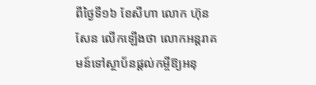ពីថ្ងៃទី១៦ ខែសីហា លោក ហ៊ុន សែន លើកឡើងថា លោកអន្តរាគមន៍ទៅស្ថាប័នផ្តល់កម្ចីឱ្យអនុ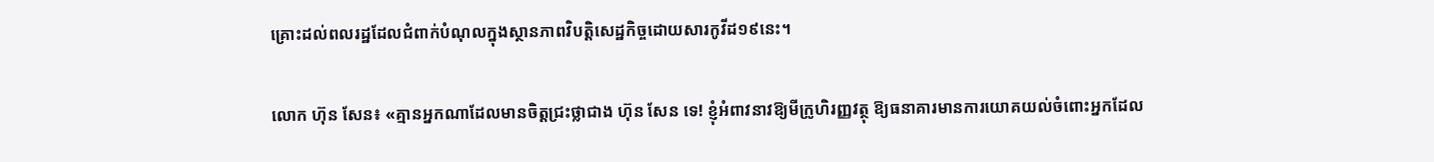គ្រោះដល់ពលរដ្ឋដែលជំពាក់បំណុលក្នុងស្ថានភាពវិបត្តិសេដ្ឋកិច្ចដោយសារកូវីដ១៩នេះ។

លោក ហ៊ុន សែន៖ «គ្មានអ្នកណាដែលមានចិត្តជ្រះថ្លាជាង ហ៊ុន សែន ទេ! ខ្ញុំអំពាវនាវឱ្យមីក្រូហិរញ្ញវត្ថុ ឱ្យធនាគារមានការយោគយល់ចំពោះអ្នកដែល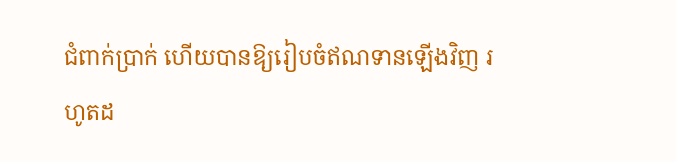ជំពាក់ប្រាក់ ហើយបានឱ្យរៀបចំឥណទានឡើងវិញ រហូតដ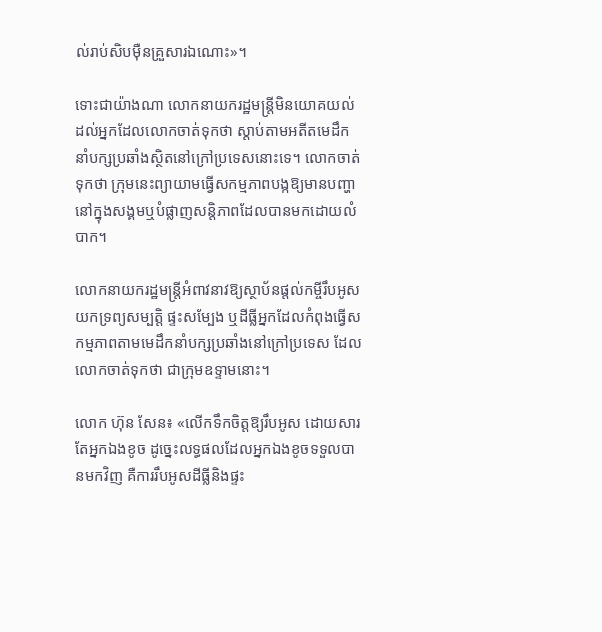ល់រាប់សិបម៉ឺនគ្រួសារឯណោះ»។

ទោះជាយ៉ាងណា លោកនាយករដ្ឋមន្ត្រីមិនយោគយល់ដល់អ្នកដែលលោកចាត់ទុកថា ស្តាប់តាមអតីតមេដឹកនាំបក្សប្រឆាំងស្ថិតនៅក្រៅប្រទេសនោះទេ។ លោកចាត់ទុកថា ក្រុមនេះព្យាយាមធ្វើសកម្មភាពបង្កឱ្យមានបញ្ហានៅក្នុងសង្គមឬបំផ្លាញសន្តិភាពដែលបានមកដោយលំបាក។

លោកនាយករដ្ឋមន្ត្រីអំពាវនាវឱ្យស្ថាប័នផ្តល់កម្ចីរឹបអូសយកទ្រព្យសម្បត្តិ ផ្ទះសម្បែង ឬដីធ្លីអ្នកដែលកំពុងធ្វើសកម្មភាពតាមមេដឹកនាំបក្សប្រឆាំងនៅក្រៅប្រទេស ដែលលោកចាត់ទុកថា ជាក្រុមឧទ្ទាមនោះ។

លោក ហ៊ុន សែន៖ «លើកទឹកចិត្តឱ្យរឹបអូស ដោយសារតែអ្នកឯងខូច ដូច្នេះលទ្ធផលដែលអ្នកឯងខូចទទួលបានមកវិញ គឺការរឹបអូសដីធ្លីនិងផ្ទះ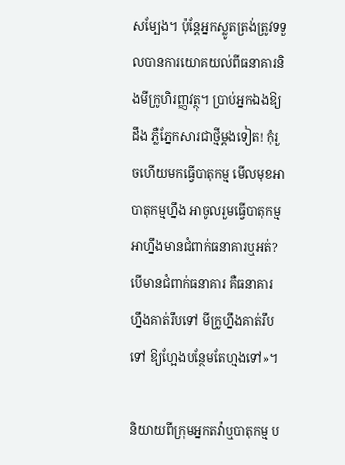សម្បែង។ ប៉ុន្តែអ្នកស្លូតត្រង់ត្រូវទទួលបានការយោគយល់ពីធនាគារនិងមីក្រូហិរញ្ញវត្ថុ។ ប្រាប់អ្នកឯងឱ្យដឹង ភ្លឺភ្នែកសារជាថ្មីម្តងទៀត! កុំរួចហើយមកធ្វើបាតុកម្ម មើលមុខអាបាតុកម្មហ្នឹង អាចូលរួមធ្វើបាតុកម្ម អាហ្នឹងមានជំពាក់ធនាគារឬអត់? បើមានជំពាក់ធនាគារ គឺធនាគារហ្នឹងគាត់រឹបទៅ មីក្រូហ្នឹងគាត់រឹបទៅ ឱ្យហ្អែងបន្ថែមតែហ្មងទៅ»។

និយាយពីក្រុមអ្នកតវ៉ាឬបាតុកម្ម ប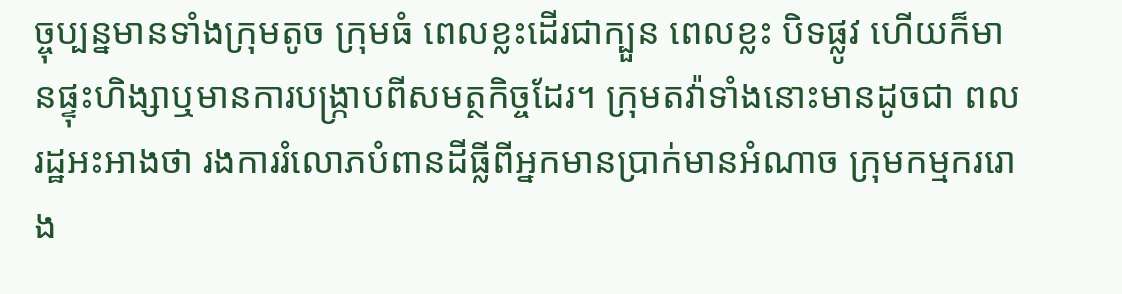ច្ចុប្បន្នមានទាំងក្រុមតូច ក្រុមធំ ពេលខ្លះដើរជាក្បួន ពេលខ្លះ បិទផ្លូវ ហើយក៏មានផ្ទុះហិង្សាឬមានការបង្ក្រាបពីសមត្ថកិច្ចដែរ។ ក្រុមតវ៉ាទាំងនោះមានដូចជា ពលរដ្ឋអះអាងថា រងការរំលោភបំពានដីធ្លីពីអ្នកមានប្រាក់មានអំណាច ក្រុមកម្មកររោង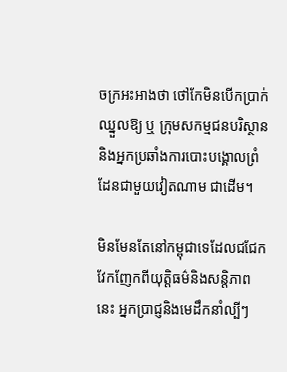ចក្រអះអាងថា ថៅកែមិនបើកប្រាក់ឈ្នួលឱ្យ ឬ ក្រុមសកម្មជនបរិស្ថាននិងអ្នកប្រឆាំងការបោះបង្គោលព្រំដែនជាមួយវៀតណាម ជាដើម។

មិនមែនតែនៅកម្ពុជាទេដែលជជែកវែកញែកពីយុត្តិធម៌និងសន្តិភាពនេះ អ្នកប្រាជ្ញនិងមេដឹកនាំល្បីៗ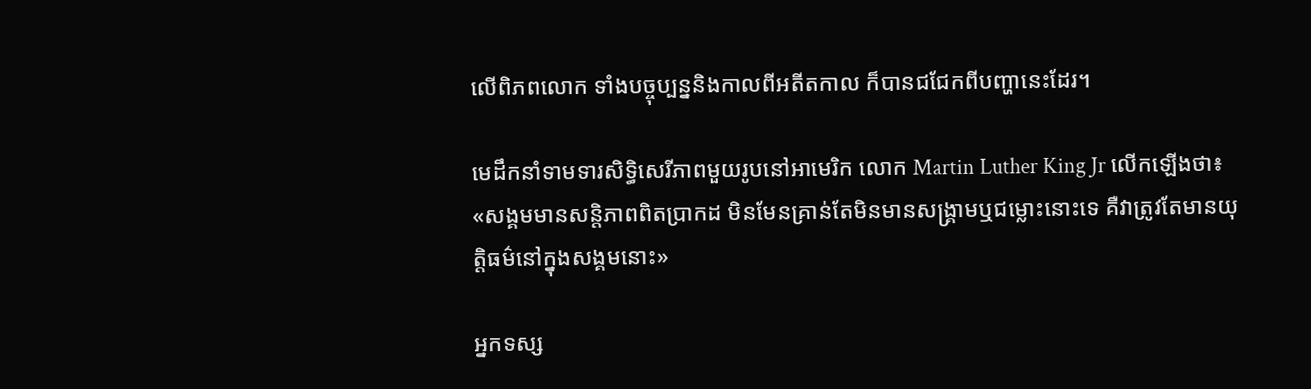លើពិភពលោក ទាំងបច្ចុប្បន្ននិងកាលពីអតីតកាល ក៏បានជជែកពីបញ្ហានេះដែរ។

មេដឹកនាំទាមទារសិទ្ធិសេរីភាពមួយរូបនៅអាមេរិក លោក Martin Luther King Jr លើកឡើងថា៖ «សង្គមមានសន្តិភាពពិតប្រាកដ មិនមែនគ្រាន់តែមិនមានសង្គ្រាមឬជម្លោះនោះទេ គឺវាត្រូវតែមានយុត្តិធម៌នៅក្នុងសង្គមនោះ»

អ្នកទស្ស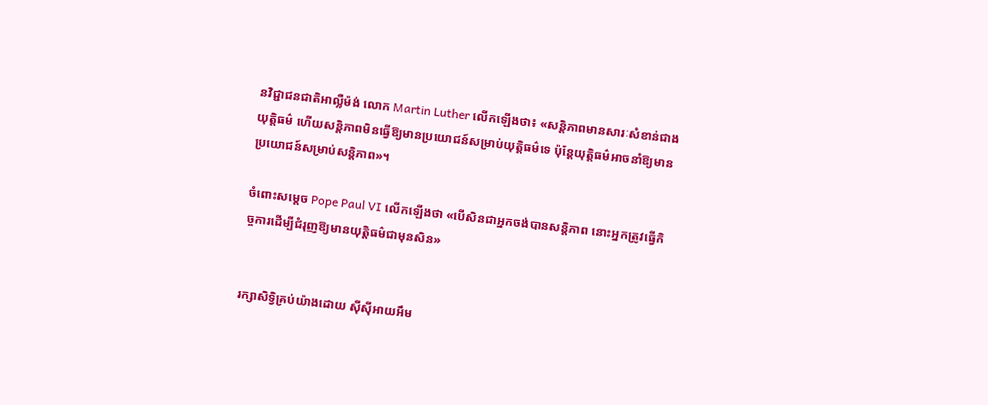នវិជ្ជាជនជាតិអាល្លឺម៉ង់ លោក Martin Luther លើកឡើងថា៖ «សន្តិភាពមានសារៈសំខាន់ជាងយុត្តិធម៌ ហើយសន្តិភាពមិនធ្វើឱ្យមានប្រយោជន៍សម្រាប់យុត្តិធម៌ទេ ប៉ុន្តែយុត្តិធម៌អាចនាំឱ្យមានប្រយោជន៍សម្រាប់សន្តិភាព»។

ចំពោះសម្តេច Pope Paul VI លើកឡើងថា «បើសិនជាអ្នកចង់បានសន្តិភាព នោះអ្នកត្រូវធ្វើកិច្ចការដើម្បីជំរុញឱ្យមានយុត្តិធម៌ជាមុនសិន»


រក្សាសិទ្វិគ្រប់យ៉ាងដោយ ស៊ីស៊ីអាយអឹម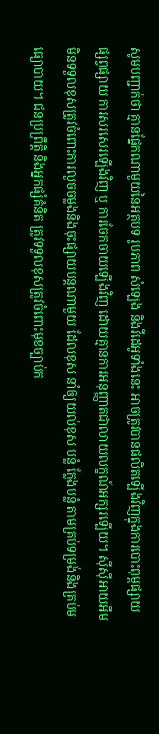សូមបញ្ជាក់ថា គ្មានផ្នែកណាមួយនៃអត្ថបទ រូបភាព សំឡេង និងវីដេអូទាំងនេះ អាចត្រូវបានផលិតឡើងវិញក្នុងការបោះពុម្ពផ្សាយ ផ្សព្វផ្សាយ ការសរសេរឡើងវិញ ឬ ការចែកចាយឡើងវិញ ដោយគ្មានការអនុញ្ញាតជាលាយលក្ខណ៍អក្សរឡើយ។ ស៊ីស៊ីអាយអឹម មិនទទួលខុសត្រូវចំពោះការលួចចម្លងនិងចុះផ្សាយបន្តណាមួយ ដែលខុស នាំឲ្យយល់ខុស បន្លំ ក្លែងបន្លំ តាមគ្រប់ទម្រង់និងគ្រប់មធ្យោបាយ។ ជនប្រព្រឹត្តិ និងអ្នកផ្សំគំនិត ត្រូវទទួលខុសត្រូវចំពោះមុខច្បាប់ក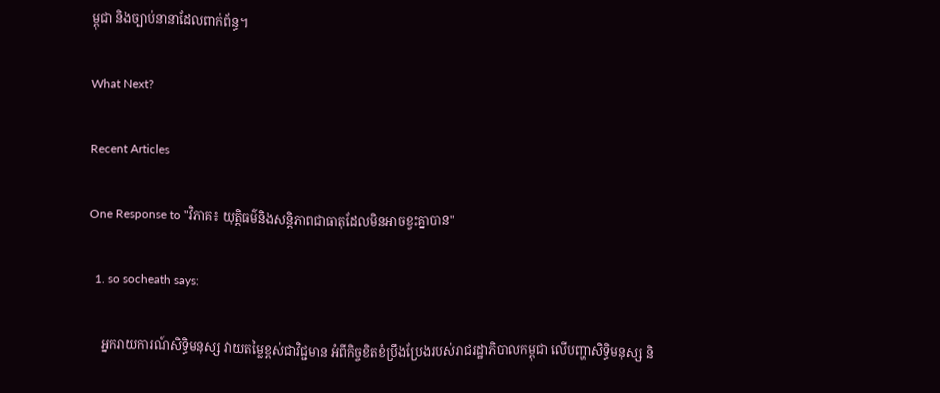ម្ពុជា និងច្បាប់នានាដែលពាក់ព័ន្ធ។

What Next?

Recent Articles

One Response to "វិភាគ៖ យុត្តិធម៌និងសន្តិភាពជាធាតុដែលមិនអាចខ្វះគ្នាបាន"

  1. so socheath says:

    អ្នករាយការណ៍សិទ្ធិមនុស្ស វាយតម្លៃខ្ពស់ជាវិជ្ជមាន អំពីកិច្ចខិតខំប្រឹងប្រែងរបស់រាជរដ្ឋាភិបាលកម្ពុជា លើបញ្ហាសិទ្ធិមនុស្ស និ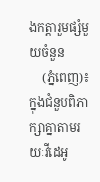ងកត្តារួមផ្សំមួយចំនួន
    (ភ្នំពេញ)៖ ក្នុងជំនួបពិភាក្សាគ្នាតាមរយៈវីដេអូ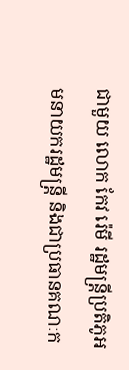ជាមួយ លោក កែវ រ៉េមី រដ្ឋមន្ត្រីប្រតិភូអមនាយករដ្ឋមន្ត្រី និងជាប្រធានគណៈក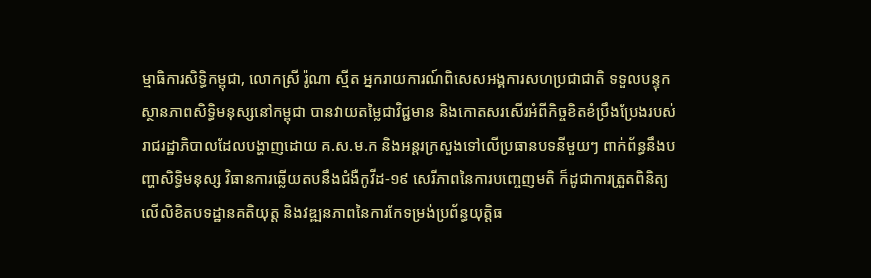ម្មាធិការសិទ្ធិកម្ពុជា, លោកស្រី រ៉ូណា ស្មីត អ្នករាយការណ៍ពិសេសអង្គការសហប្រជាជាតិ ទទួលបន្ទុកស្ថានភាពសិទ្ធិមនុស្សនៅកម្ពុជា បានវាយតម្លៃជាវិជ្ជមាន និងកោតសរសើរអំពីកិច្ចខិតខំប្រឹងប្រែងរបស់ រាជរដ្ឋាភិបាលដែលបង្ហាញដោយ គ.ស.ម.ក និងអន្តរក្រសួងទៅលើប្រធានបទនីមួយៗ ពាក់ព័ន្ធនឹងបញ្ហាសិទ្ធិមនុស្ស វិធានការឆ្លើយតបនឹងជំងឺកូវីដ-១៩ សេរីភាពនៃការបញ្ចេញមតិ ក៏ដូជាការត្រួតពិនិត្យលើលិខិតបទដ្ឋានគតិយុត្ត និងវឌ្ឍនភាពនៃការកែទម្រង់ប្រព័ន្ធយុត្តិធ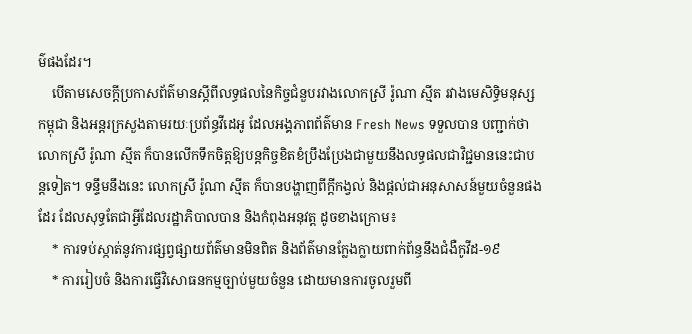ម៌ផងដែរ។
    បើតាមសេចក្តីប្រកាសព័ត៌មានស្តីពីលទ្ធផលនៃកិច្ចជំនួបរវាងលោកស្រី រ៉ូណា ស្មីត រវាងមេសិទ្ធិមនុស្សកម្ពុជា និងអន្តរក្រសួងតាមរយៈប្រព័ន្ធវីដេអូ ដែលអង្គភាពព័ត៌មាន Fresh News ទទួលបាន បញ្ជាក់ថា លោកស្រី រ៉ូណា ស្មីត ក៏បានលើកទឹកចិត្តឱ្យបន្តកិច្ចខិតខំប្រឹងប្រែងជាមួយនឹងលទ្ធផលជាវិជ្ជមាននេះជាបន្តទៀត។ ទន្ទឹមនឹងនេះ លោកស្រី រ៉ូណា ស្មីត ក៏បានបង្ហាញពីក្ដីកង្វល់ និងផ្តល់ជាអនុសាសន៍មួយចំនួនផងដែរ ដែលសុទ្ធតែជាអ្វីដែលរដ្ឋាភិបាលបាន និងកំពុងអនុវត្ត ដូចខាងក្រោម៖
    * ការទប់ស្កាត់នូវការផ្សព្វផ្សាយព័ត៌មានមិនពិត និងព័ត៌មានក្លែងក្លាយពាក់ព័ន្ធនឹងជំងឺកូវីដ-១៩
    * ការរៀបចំ និងការធ្វើវិសោធនកម្មច្បាប់មួយចំនួន ដោយមានការចូលរួមពី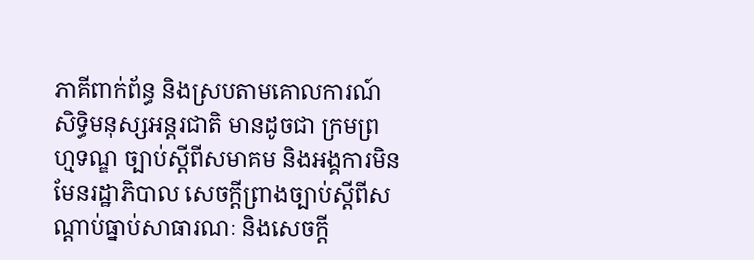ភាគីពាក់ព័ន្ធ និងស្របតាមគោលការណ៍សិទ្ធិមនុស្សអន្តរជាតិ មានដូចជា ក្រមព្រហ្មទណ្ឌ ច្បាប់ស្ដីពីសមាគម និងអង្គការមិនមែនរដ្ឋាភិបាល សេចក្ដីព្រាងច្បាប់ស្ដីពីសណ្ដាប់ធ្នាប់សាធារណៈ និងសេចក្ដី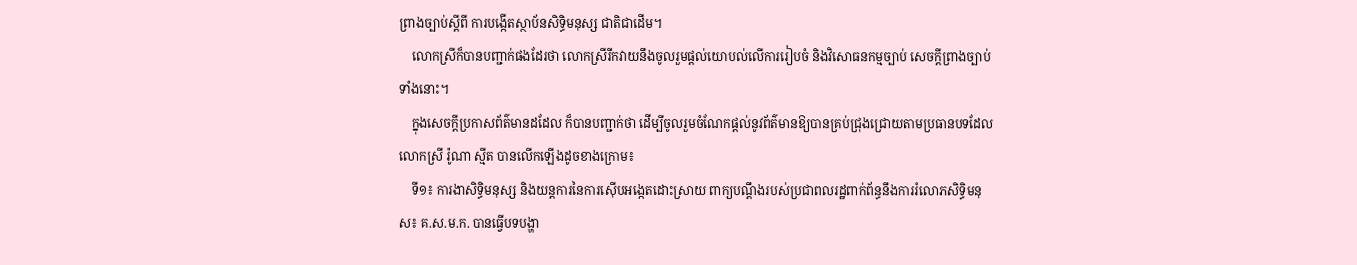ព្រាងច្បាប់ស្ដីពី ការបង្កើតស្ថាប័នសិទ្ធិមនុស្ស ជាតិជាដើម។
    លោកស្រីក៏បានបញ្ជាក់ផងដែរថា លោកស្រីរីកវាយនឹងចូលរួមផ្តល់យោបល់លើការរៀបចំ និងវិសោធនកម្មច្បាប់ សេចក្ដីព្រាងច្បាប់ទាំងនោះ។
    ក្នុងសេចក្តីប្រកាសព័ត៌មានដដែល ក៏បានបញ្ជាក់ថា ដើម្បីចូលរួមចំណែកផ្តល់នូវព័ត៌មានឱ្យបានគ្រប់ជ្រុងជ្រោយតាមប្រធានបទដែល លោកស្រី រ៉ូណា ស្មីត បានលើកឡើងដូចខាងក្រោម៖
    ទី១៖ ការងាសិទ្ធិមនុស្ស និងយន្តការនៃការស៊ើបអង្កេតដោះស្រាយ ពាក្យបណ្តឹងរបស់ប្រជាពលរដ្ឋពាក់ព័ន្ធនឹងការរំលោភសិទ្ធិមនុស៖ គ.ស.ម.ក. បានធ្វើបទបង្ហា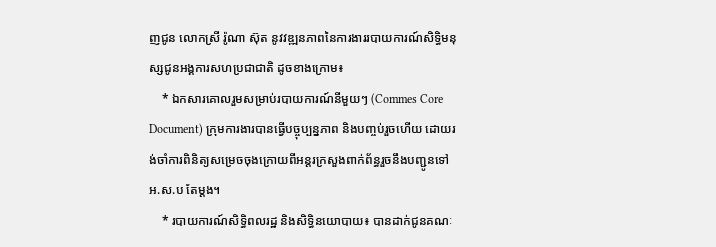ញជូន លោកស្រី រ៉ូណា ស៊ុត នូវវឌ្ឍនភាពនៃការងាររបាយការណ៍សិទ្ធិមនុស្សជូនអង្គការសហប្រជាជាតិ ដូចខាងក្រោម៖
    * ឯកសារគោលរួមសម្រាប់របាយការណ៍នីមួយៗ (Commes Core Document) ក្រុមការងារបានធ្វើបច្ចុប្បន្នភាព និងបញ្ចប់រួចហើយ ដោយរង់ចាំការពិនិត្យសម្រេចចុងក្រោយពីអន្តរក្រសួងពាក់ព័ន្ធរួចនឹងបញ្ជូនទៅ អ.ស.ប តែម្តង។
    * របាយការណ៍សិទ្ធិពលរដ្ឋ និងសិទ្ធិនយោបាយ៖ បានដាក់ជូនគណៈ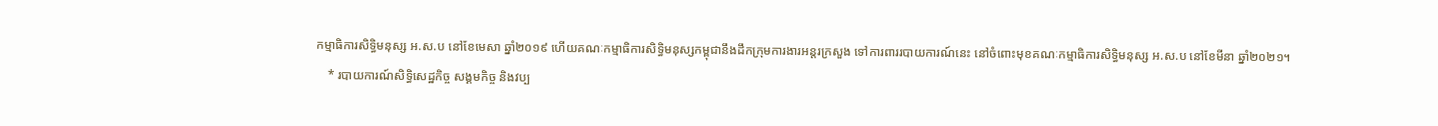កម្មាធិការសិទ្ធិមនុស្ស អ.ស.ប នៅខែមេសា ឆ្នាំ២០១៩ ហើយគណៈកម្មាធិការសិទ្ធិមនុស្សកម្ពុជានឹងដឹកក្រុមការងារអន្តរក្រសួង ទៅការពាររបាយការណ៍នេះ នៅចំពោះមុខគណៈកម្មាធិការសិទ្ធិមនុស្ស អ.ស.ប នៅខែមីនា ឆ្នាំ២០២១។
    * របាយការណ៍សិទ្ធិសេដ្ឋកិច្ច សង្គមកិច្ច និងវប្ប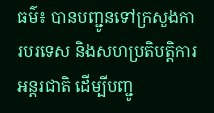ធម៌៖ បានបញ្ជូនទៅក្រសួងការបរទេស និងសហប្រតិបត្តិការអន្តរជាតិ ដើម្បីបញ្ជូ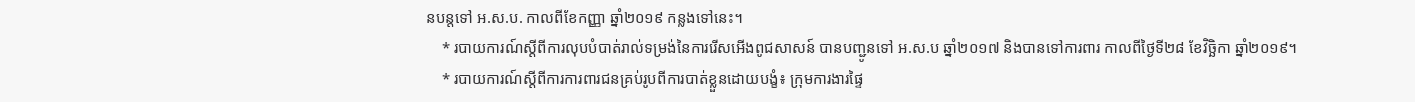នបន្តទៅ អ.ស.ប. កាលពីខែកញ្ញា ឆ្នាំ២០១៩ កន្លងទៅនេះ។
    * របាយការណ៍ស្ដីពីការលុបបំបាត់រាល់ទម្រង់នៃការរើសអើងពូជសាសន៍ បានបញ្ជូនទៅ អ.ស.ប ឆ្នាំ២០១៧ និងបានទៅការពារ កាលពីថ្ងៃទី២៨ ខែវិច្ឆិកា ឆ្នាំ២០១៩។
    * របាយការណ៍ស្ដីពីការការពារជនគ្រប់រូបពីការបាត់ខ្លួនដោយបង្ខំ៖ ក្រុមការងារផ្ទៃ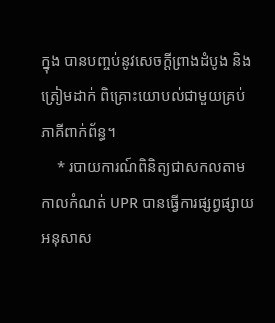ក្នុង បានបញ្ចប់នូវសេចក្ដីព្រាងដំបូង និងត្រៀមដាក់ ពិគ្រោះយោបល់ជាមួយគ្រប់ភាគីពាក់ព័ន្ធ។
    * របាយការណ៍ពិនិត្យជាសកលតាមកាលកំណត់ UPR បានធ្វើការផ្សព្វផ្សាយអនុសាស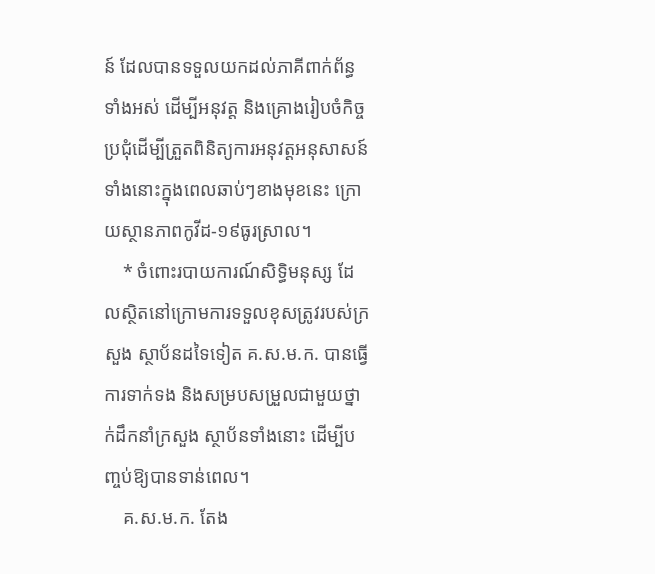ន៍ ដែលបានទទួលយកដល់ភាគីពាក់ព័ន្ធទាំងអស់ ដើម្បីអនុវត្ត និងគ្រោងរៀបចំកិច្ចប្រជុំដើម្បីត្រួតពិនិត្យការអនុវត្តអនុសាសន៍ទាំងនោះក្នុងពេលឆាប់ៗខាងមុខនេះ ក្រោយស្ថានភាពកូវីដ-១៩ធូរស្រាល។
    * ចំពោះរបាយការណ៍សិទ្ធិមនុស្ស ដែលស្ថិតនៅក្រោមការទទួលខុសត្រូវរបស់ក្រសួង ស្ថាប័នដទៃទៀត គ.ស.ម.ក. បានធ្វើការទាក់ទង និងសម្របសម្រួលជាមួយថ្នាក់ដឹកនាំក្រសួង ស្ថាប័នទាំងនោះ ដើម្បីបញ្ចប់ឱ្យបានទាន់ពេល។
    គ.ស.ម.ក. តែង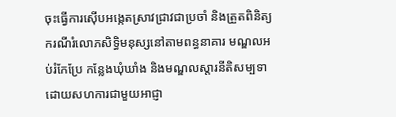ចុះធ្វើការស៊ើបអង្កេតស្រាវជ្រាវជាប្រចាំ និងត្រួតពិនិត្យករណីរំលោភសិទ្ធិមនុស្សនៅតាមពន្ធនាគារ មណ្ឌលអប់រំកែប្រែ កន្លែងឃុំឃាំង និងមណ្ឌលស្តារនីតិសម្បទា ដោយសហការជាមួយអាជ្ញា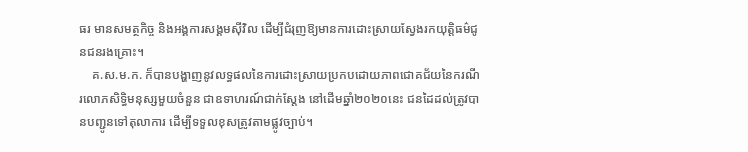ធរ មានសមត្ថកិច្ច និងអង្គការសង្គមស៊ីវិល ដើម្បីជំរុញឱ្យមានការដោះស្រាយស្វែងរកយុត្តិធម៌ជូនជនរងគ្រោះ។
    គ.ស.ម.ក. ក៏បានបង្ហាញនូវលទ្ធផលនៃការដោះស្រាយប្រកបដោយភាពជោគជ័យនៃករណីរលោភសិទ្ធិមនុស្សមួយចំនួន ជាឧទាហរណ៍ជាក់ស្តែង នៅដើមឆ្នាំ២០២០នេះ ជនដៃដល់ត្រូវបានបញ្ជូនទៅតុលាការ ដើម្បីទទួលខុសត្រូវតាមផ្លូវច្បាប់។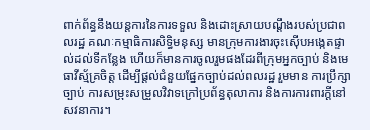ពាក់ព័ន្ធនឹងយន្តការនៃការទទួល និងដោះស្រាយបណ្ដឹងរបស់ប្រជាពលរដ្ឋ គណៈកម្មាធិការសិទ្ធិមនុស្ស មានក្រុមការងារចុះស៊ើបអង្កេតផ្ទាល់ដល់ទីកន្លែង ហើយក៏មានការចូលរួមផងដែរពីក្រុមអ្នកច្បាប់ និងមេធាវីស្ម័គ្រចិត្ត ដើម្បីផ្តល់ជំនួយផ្នែកច្បាប់ដល់ពលរដ្ឋ រួមមាន ការប្រឹក្សាច្បាប់ ការសម្រុះសម្រួលវិវាទក្រៅប្រព័ន្ធតុលាការ និងការការពារក្ដីនៅសវនាការ។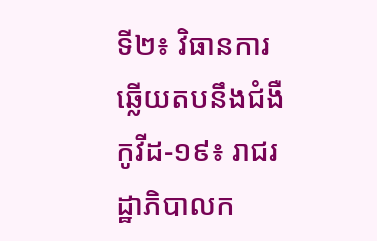ទី២៖ វិធានការឆ្លើយតបនឹងជំងឺកូវីដ-១៩៖ រាជរដ្ឋាភិបាលក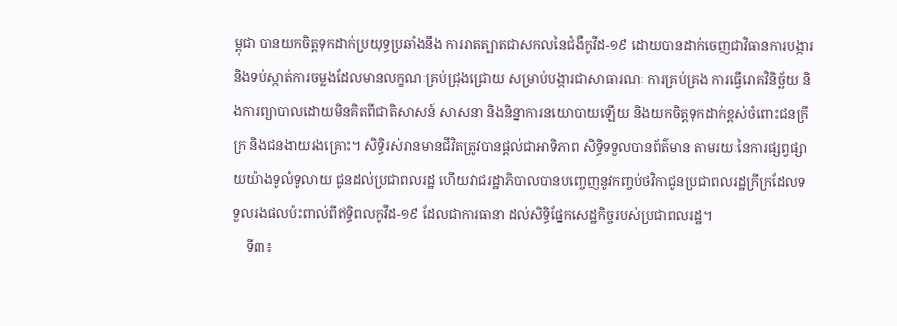ម្ពុជា បានយកចិត្តទុកដាក់ប្រយុទ្ធប្រឆាំងនឹង ការរាតត្បាតជាសកលនៃជំងឺកូវីដ-១៩ ដោយបានដាក់ចេញជាវិធានការបង្ការ និងទប់ស្កាត់ការចម្លងដែលមានលក្ខណៈគ្រប់ជ្រុងជ្រោយ សម្រាប់បង្ការជាសាធារណៈ ការគ្រប់គ្រង ការធ្វើរោគវិនិច្ឆ័យ និងការព្យាបាលដោយមិនគិតពីជាតិសាសន៍ សាសនា និងនិន្នាការនយោបាយឡើយ និងយកចិត្តទុកដាក់ខ្ពស់ចំពោះជនក្រីក្រ និងជនងាយរងគ្រោះ។ សិទ្ធិរស់រានមានជីវិតត្រូវបានផ្តល់ជាអាទិភាព សិទ្ធិទទួលបានព័ត៌មាន តាមរយៈនៃការផ្សព្វផ្សាយយ៉ាងទូលំទូលាយ ជូនដល់ប្រជាពលរដ្ឋ ហើយវាជរដ្ឋាភិបាលបានបញ្ចេញនូវកញ្ចប់ថវិកាជូនប្រជាពលរដ្ឋក្រីក្រដែលទទួលរងផលប៉ះពាល់ពីឥទ្ធិពលកូវីដ-១៩ ដែលជាការធានា ដល់សិទ្ធិផ្នែកសេដ្ឋកិច្ចរបស់ប្រជាពលរដ្ឋ។
    ទី៣៖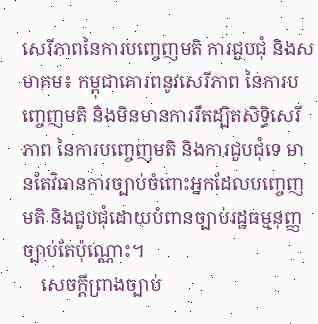សេរីភាពនៃការបញ្ចេញមតិ ការជួបជុំ និងសមាគម៖ កម្ពុជាគោរពនូវសេរីភាព នៃការបញ្ចេញមតិ និងមិនមានការរឹតដ្បិតសិទ្ធិសេរីភាព នៃការបញ្ចេញមតិ និងការជួបជុំទេ មានតែវិធានការច្បាប់ចំពោះអ្នកដែលបញ្ចេញមតិ និងជួបជុំដោយបំពានច្បាប់រដ្ឋធម្មនុញ្ញ ច្បាប់តែប៉ុណ្ណោះ។
    សេចក្ដីព្រាងច្បាប់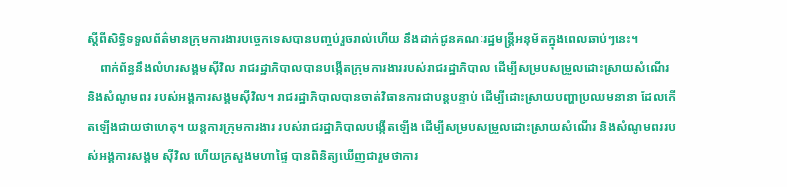ស្ដីពីសិទ្ធិទទួលព័ត៌មានក្រុមការងារបច្ចេកទេសបានបញ្ចប់រួចរាល់ហើយ នឹងដាក់ជូនគណៈរដ្ឋមន្ត្រីអនុម័តក្នុងពេលឆាប់ៗនេះ។
    ពាក់ព័ន្ធនឹងលំហរសង្គមស៊ីវិល រាជរដ្ឋាភិបាលបានបង្កើតក្រុមការងាររបស់រាជរដ្ឋាភិបាល ដើម្បីសម្របសម្រួលដោះស្រាយសំណើរ និងសំណូមពរ របស់អង្គការសង្គមស៊ីវិល។ រាជរដ្ឋាភិបាលបានចាត់វិធានការជាបន្តបន្ទាប់ ដើម្បីដោះស្រាយបញ្ហាប្រឈមនានា ដែលកើតឡើងជាយថាហេតុ។ យន្តការក្រុមការងារ របស់រាជរដ្ឋាភិបាលបង្កើតឡើង ដើម្បីសម្របសម្រួលដោះស្រាយសំណើរ និងសំណូមពររបស់អង្គការសង្គម ស៊ីវិល ហើយក្រសួងមហាផ្ទៃ បានពិនិត្យឃើញជារួមថាការ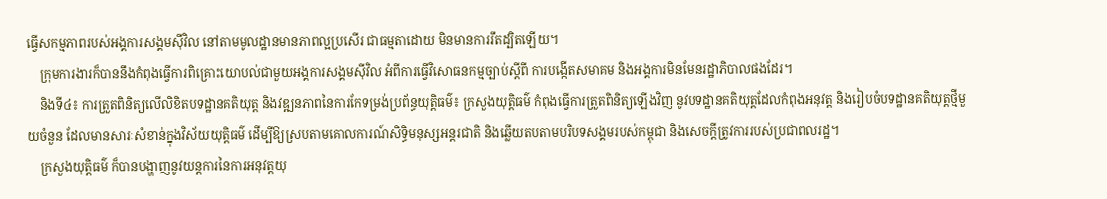ធ្វើសកម្មភាពរបស់អង្គការសង្គមស៊ីវិល នៅតាមមូលដ្ឋានមានភាពល្អប្រសើរ ជាធម្មតាដោយ មិនមានការរឹតដ្បិតឡើយ។
    ក្រុមការងារក៏បាននឹងកំពុងធ្វើការពិគ្រោះយោបល់ជាមួយអង្គការសង្គមស៊ីវិល អំពីការធ្វើវិសោធនកម្មច្បាប់ស្ដីពី ការបង្កើតសមាគម និងអង្គការមិនមែនរដ្ឋាភិបាលផងដែរ។
    និងទី៤៖ ការត្រួតពិនិត្យលើលិខិតបទដ្ឋានគតិយុត្ត និងវឌ្ឍនភាពនៃការកែទម្រង់ប្រព័ន្ធយុត្តិធម៌៖ ក្រសួងយុត្តិធម៌ កំពុងធ្វើការត្រួតពិនិត្យឡើងវិញ នូវបទដ្ឋានគតិយុត្តដែលកំពុងអនុវត្ត និងរៀបចំបទដ្ឋានគតិយុត្តថ្មីមួយចំនួន ដែលមានសារៈសំខាន់ក្នុងវិស័យយុត្តិធម៌ ដើម្បីឱ្យស្របតាមគោលការណ៍សិទ្ធិមនុស្សអន្តរជាតិ និងឆ្លើយតបតាមបរិបទសង្គមរបស់កម្ពុជា និងសេចក្ដីត្រូវការរបស់ប្រជាពលរដ្ឋ។
    ក្រសួងយុត្តិធម៌ ក៏បានបង្ហាញនូវយន្តការនៃការអនុវត្តយុ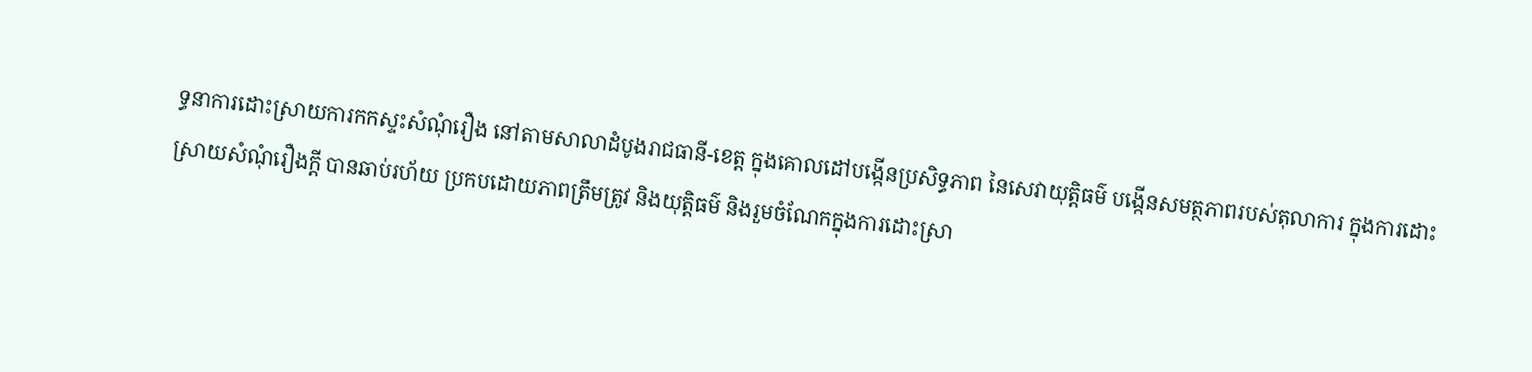ទ្ធនាការដោះស្រាយការកកស្ទះសំណុំរឿង នៅតាមសាលាដំបូងរាជធានី-ខេត្ត ក្នុងគោលដៅបង្កើនប្រសិទ្ធភាព នៃសេវាយុត្តិធម៌ បង្កើនសមត្ថភាពរបស់តុលាការ ក្នុងការដោះស្រាយសំណុំរឿងក្ដី បានឆាប់រហ័យ ប្រកបដោយភាពត្រឹមត្រូវ និងយុត្តិធម៌ និងរួមចំណែកក្នុងការដោះស្រា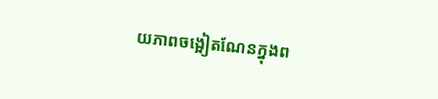យភាពចង្អៀតណែនក្នុងព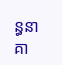ន្ធនាគា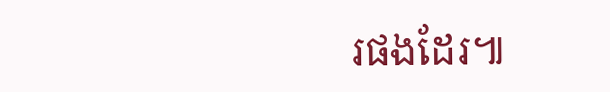រផងដែរ៕